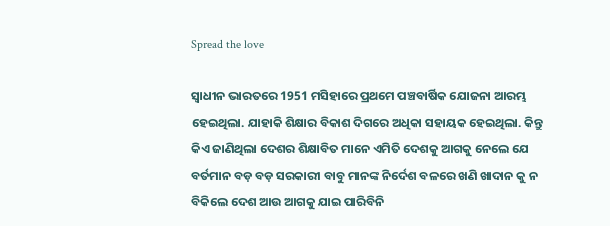Spread the love

ସ୍ୱାଧୀନ ଭାରତରେ 1951 ମସିହାରେ ପ୍ରଥମେ ପଞ୍ଚବାର୍ଷିକ ଯୋଜନା ଆରମ୍ଭ ହେଇଥିଲା. ଯାହାକି ଶିକ୍ଷାର ବିକାଶ ଦିଗରେ ଅଧିକା ସହାୟକ ହେଇଥିଲା. କିନ୍ତୁ କିଏ ଜାଣିଥିଲା ଦେଶର ଶିକ୍ଷାବିତ ମାନେ ଏମିତି ଦେଶକୁ ଆଗକୁ ନେଲେ ଯେ ବର୍ତମାନ ବଡ଼ ବଡ଼ ସରକାରୀ ବାବୁ ମାନଙ୍କ ନିର୍ଦେଶ ବଳରେ ଖଣି ଖାଦାନ କୁ ନ ବିକିଲେ ଦେଶ ଆଉ ଆଗକୁ ଯାଇ ପାରିବିନି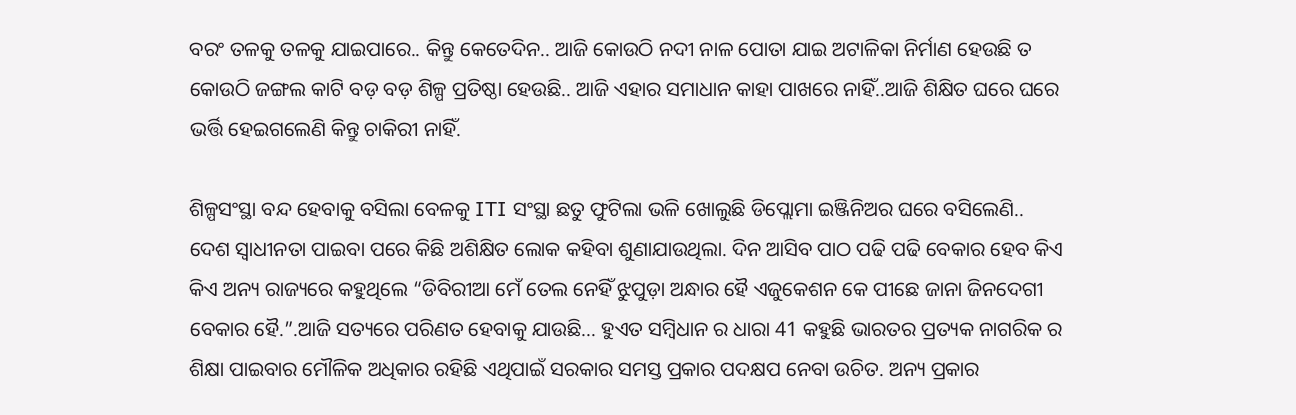ବରଂ ତଳକୁ ତଳକୁ ଯାଇପାରେ.. କିନ୍ତୁ କେତେଦିନ.. ଆଜି କୋଉଠି ନଦୀ ନାଳ ପୋତା ଯାଇ ଅଟାଳିକା ନିର୍ମାଣ ହେଉଛି ତ କୋଉଠି ଜଙ୍ଗଲ କାଟି ବଡ଼ ବଡ଼ ଶିଳ୍ପ ପ୍ରତିଷ୍ଠା ହେଉଛି.. ଆଜି ଏହାର ସମାଧାନ କାହା ପାଖରେ ନାହିଁ..ଆଜି ଶିକ୍ଷିତ ଘରେ ଘରେ ଭର୍ତ୍ତି ହେଇଗଲେଣି କିନ୍ତୁ ଚାକିରୀ ନାହିଁ.

ଶିଳ୍ପସଂସ୍ଥା ବନ୍ଦ ହେବାକୁ ବସିଲା ବେଳକୁ ITI ସଂସ୍ଥା ଛତୁ ଫୁଟିଲା ଭଳି ଖୋଲୁଛି ଡିପ୍ଲୋମା ଇଞ୍ଜିନିଅର ଘରେ ବସିଲେଣି.. ଦେଶ ସ୍ୱାଧୀନତା ପାଇବା ପରେ କିଛି ଅଶିକ୍ଷିତ ଲୋକ କହିବା ଶୁଣାଯାଉଥିଲା. ଦିନ ଆସିବ ପାଠ ପଢି ପଢି ବେକାର ହେବ କିଏ କିଏ ଅନ୍ୟ ରାଜ୍ୟରେ କହୁଥିଲେ “ଡିବିରୀଆ ମେଁ ତେଲ ନେହିଁ ଝୁପୁଡ଼ା ଅନ୍ଧାର ହୈ ଏଜୁକେଶନ କେ ପୀଛେ ଜାନା ଜିନଦେଗୀ ବେକାର ହୈ.”.ଆଜି ସତ୍ୟରେ ପରିଣତ ହେବାକୁ ଯାଉଛି… ହୁଏତ ସମ୍ବିଧାନ ର ଧାରା 41 କହୁଛି ଭାରତର ପ୍ରତ୍ୟକ ନାଗରିକ ର ଶିକ୍ଷା ପାଇବାର ମୌଳିକ ଅଧିକାର ରହିଛି ଏଥିପାଇଁ ସରକାର ସମସ୍ତ ପ୍ରକାର ପଦକ୍ଷପ ନେବା ଉଚିତ. ଅନ୍ୟ ପ୍ରକାର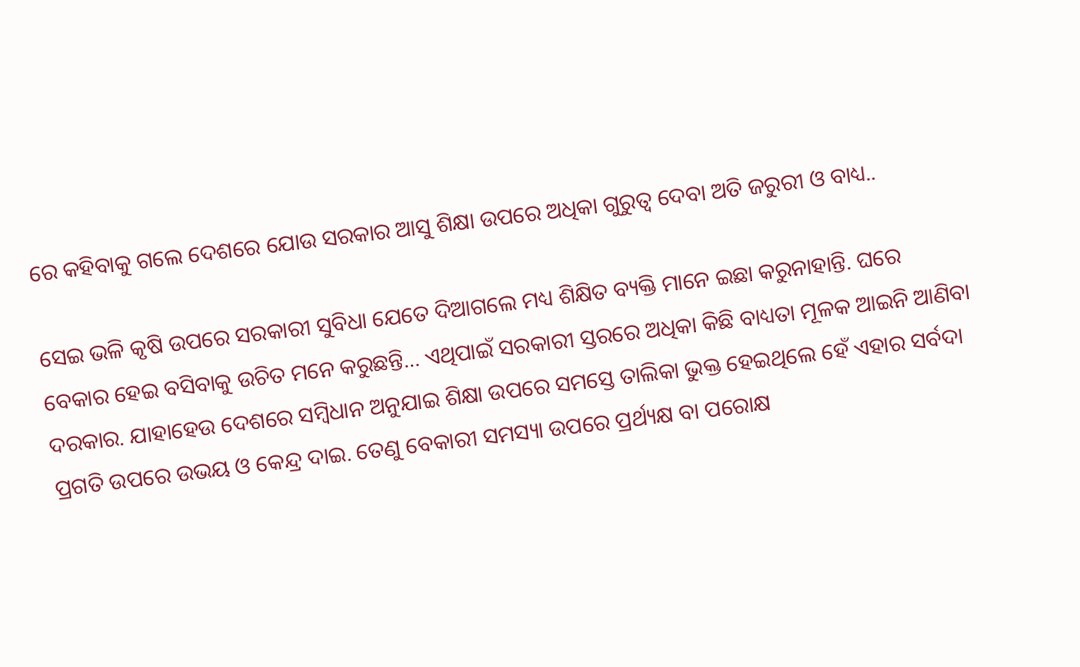ରେ କହିବାକୁ ଗଲେ ଦେଶରେ ଯୋଉ ସରକାର ଆସୁ ଶିକ୍ଷା ଉପରେ ଅଧିକା ଗୁରୁତ୍ୱ ଦେବା ଅତି ଜରୁରୀ ଓ ବାଧ୍ୟ..

ସେଇ ଭଳି କୃଷି ଉପରେ ସରକାରୀ ସୁବିଧା ଯେତେ ଦିଆଗଲେ ମଧ୍ୟ ଶିକ୍ଷିତ ବ୍ୟକ୍ତି ମାନେ ଇଛା କରୁନାହାନ୍ତି. ଘରେ ବେକାର ହେଇ ବସିବାକୁ ଉଚିତ ମନେ କରୁଛନ୍ତି… ଏଥିପାଇଁ ସରକାରୀ ସ୍ତରରେ ଅଧିକା କିଛି ବାଧ୍ୟତା ମୂଳକ ଆଇନି ଆଣିବା ଦରକାର. ଯାହାହେଉ ଦେଶରେ ସମ୍ବିଧାନ ଅନୁଯାଇ ଶିକ୍ଷା ଉପରେ ସମସ୍ତେ ତାଲିକା ଭୁକ୍ତ ହେଇଥିଲେ ହେଁ ଏହାର ସର୍ବଦା ପ୍ରଗତି ଉପରେ ଉଭୟ ଓ କେନ୍ଦ୍ର ଦାଇ. ତେଣୁ ବେକାରୀ ସମସ୍ୟା ଉପରେ ପ୍ରର୍ଥ୍ୟକ୍ଷ ବା ପରୋକ୍ଷ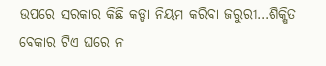ଉପରେ ସରକାର କିଛି କଡ୍ଡା ନିୟମ କରିବା ଜରୁରୀ…ଶିକ୍ଷିତ ବେକାର ଟିଏ ଘରେ ନ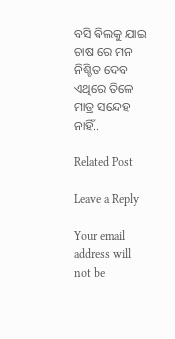ବସି ଵିଲକୁ ଯାଇ ଚାଷ ରେ ମନ ନିଶ୍ଚିତ ଦେବ ଏଥିରେ ତିଳେ ମାତ୍ର ସନ୍ଦେହ ନାହିଁ..

Related Post

Leave a Reply

Your email address will not be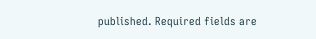published. Required fields are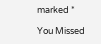marked *

You Missed